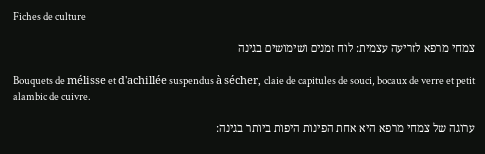Fiches de culture

צמחי מרפא לזריעה עצמית: לוח זמנים ושימושים בגינה

Bouquets de mélisse et d'achillée suspendus à sécher, claie de capitules de souci, bocaux de verre et petit alambic de cuivre.

ערוגה של צמחי מרפא היא אחת הפינות היפות ביותר בגינה: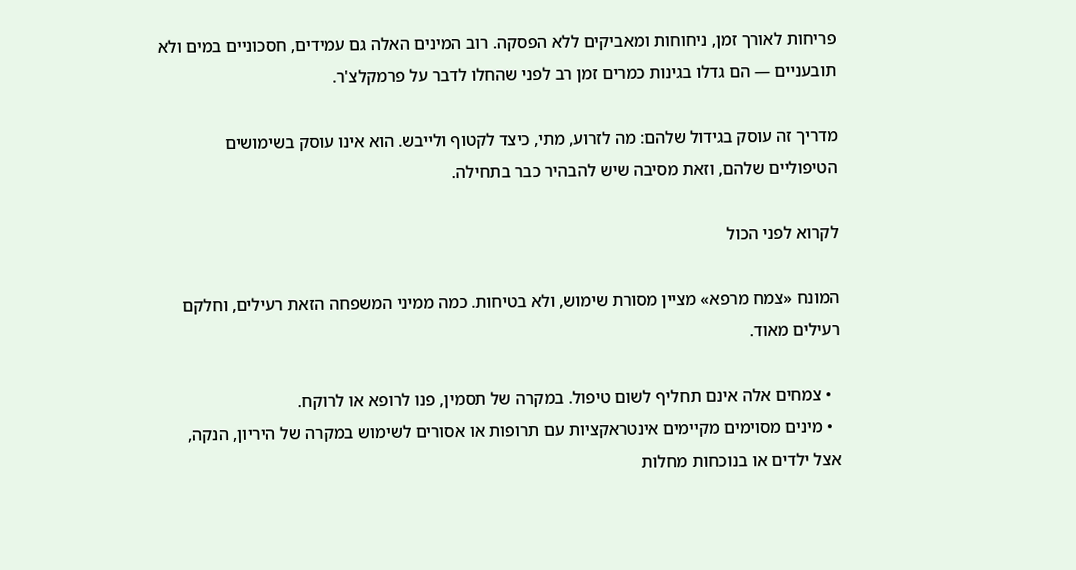פריחות לאורך זמן, ניחוחות ומאביקים ללא הפסקה. רוב המינים האלה גם עמידים, חסכוניים במים ולא תובעניים — הם גדלו בגינות כמרים זמן רב לפני שהחלו לדבר על פרמקלצ'ר.

מדריך זה עוסק בגידול שלהם: מה לזרוע, מתי, כיצד לקטוף ולייבש. הוא אינו עוסק בשימושים הטיפוליים שלהם, וזאת מסיבה שיש להבהיר כבר בתחילה.

לקרוא לפני הכול

המונח «צמח מרפא» מציין מסורת שימוש, ולא בטיחות. כמה ממיני המשפחה הזאת רעילים, וחלקם רעילים מאוד.

  • צמחים אלה אינם תחליף לשום טיפול. במקרה של תסמין, פנו לרופא או לרוקח.
  • מינים מסוימים מקיימים אינטראקציות עם תרופות או אסורים לשימוש במקרה של היריון, הנקה, אצל ילדים או בנוכחות מחלות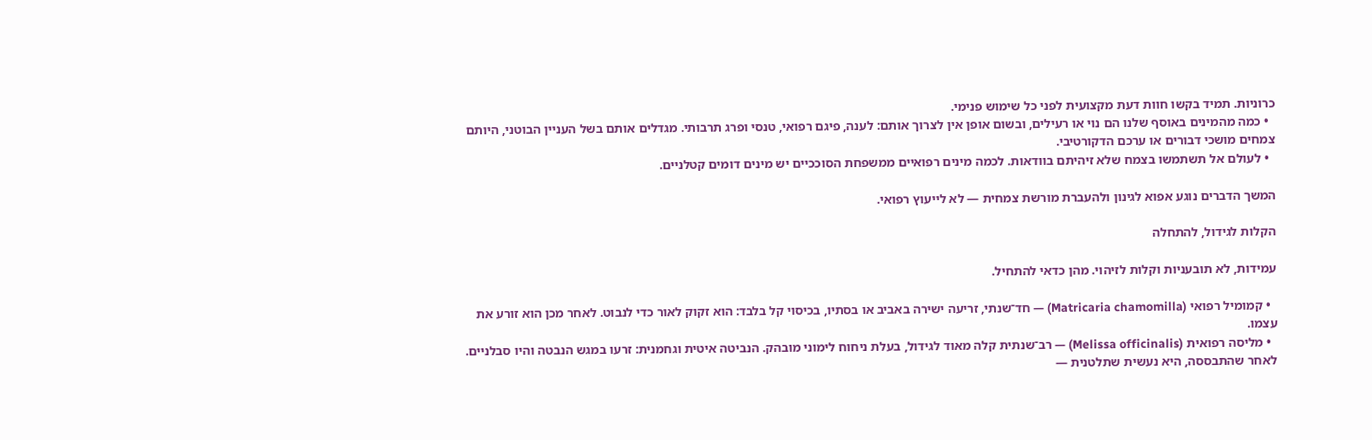כרוניות. תמיד בקשו חוות דעת מקצועית לפני כל שימוש פנימי.
  • כמה מהמינים באוסף שלנו הם נוי או רעילים, ובשום אופן אין לצרוך אותם: לענה, פיגם רפואי, טנסי ופרג תרבותי. מגדלים אותם בשל העניין הבוטני, היותם צמחים מושכי דבורים או ערכם הדקורטיבי.
  • לעולם אל תשתמשו בצמח שלא זיהיתם בוודאות. לכמה מינים רפואיים ממשפחת הסוככיים יש מינים דומים קטלניים.

המשך הדברים נוגע אפוא לגינון ולהעברת מורשת צמחית — לא לייעוץ רפואי.

הקלות לגידול, להתחלה

עמידות, לא תובעניות וקלות לזיהוי. מהן כדאי להתחיל.

  • קמומיל רפואי (Matricaria chamomilla) — חד־שנתי, זריעה ישירה באביב או בסתיו, בכיסוי קל בלבד: הוא זקוק לאור כדי לנבוט. לאחר מכן הוא זורע את עצמו.
  • מליסה רפואית (Melissa officinalis) — רב־שנתית קלה מאוד לגידול, בעלת ניחוח לימוני מובהק. הנביטה איטית וגחמנית: זרעו במגש הנבטה והיו סבלניים. לאחר שהתבססה, היא נעשית שתלטנית —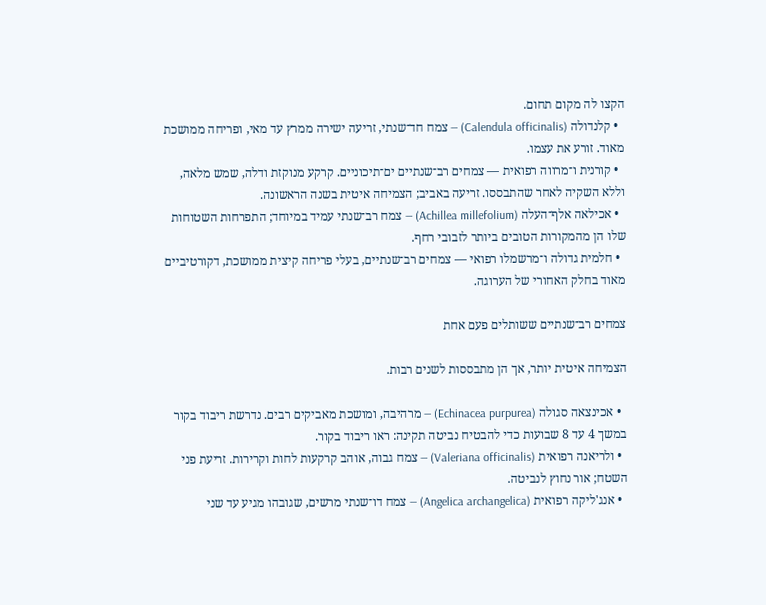הקצו לה מקום תחום.
  • קלנדולה (Calendula officinalis) — צמח חד־שנתי, זריעה ישירה ממרץ עד מאי, ופריחה ממושכת מאוד. זורע את עצמו.
  • קורנית ו־מרווה רפואית — צמחים רב־שנתיים ים־תיכוניים. קרקע מנוקזת ודלה, שמש מלאה, וללא השקיה לאחר שהתבססו. זריעה באביב; הצמיחה איטית בשנה הראשונה.
  • אכילאה אלף־העלה (Achillea millefolium) — צמח רב־שנתי עמיד במיוחד; התפרחות השטוחות שלו הן מהמקורות הטובים ביותר לזבובי רחף.
  • חלמית גדולה ו־מרשמלו רפואי — צמחים רב־שנתיים, בעלי פריחה קיצית ממושכת, דקורטיביים מאוד בחלק האחורי של הערוגה.

צמחים רב־שנתיים ששותלים פעם אחת

הצמיחה איטית יותר, אך הן מתבססות לשנים רבות.

  • אכינצאה סגולה (Echinacea purpurea) — מרהיבה, ומושכת מאביקים רבים. נדרשת ריבוד בקור במשך 4 עד 8 שבועות כדי להבטיח נביטה תקינה: ראו ריבוד בקור.
  • ולריאנה רפואית (Valeriana officinalis) — צמח גבוה, אוהב קרקעות לחות וקרירות. זריעת פני השטח; אור נחוץ לנביטה.
  • אנג'ליקה רפואית (Angelica archangelica) — צמח דו־שנתי מרשים, שגובהו מגיע עד שני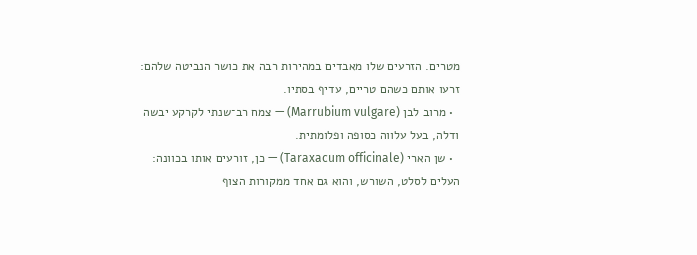מטרים. הזרעים שלו מאבדים במהירות רבה את כושר הנביטה שלהם: זרעו אותם כשהם טריים, עדיף בסתיו.
  • מרוב לבן (Marrubium vulgare) — צמח רב־שנתי לקרקע יבשה ודלה, בעל עלווה כסופה ופלומתית.
  • שן הארי (Taraxacum officinale) — כן, זורעים אותו בכוונה: העלים לסלט, השורש, והוא גם אחד ממקורות הצוף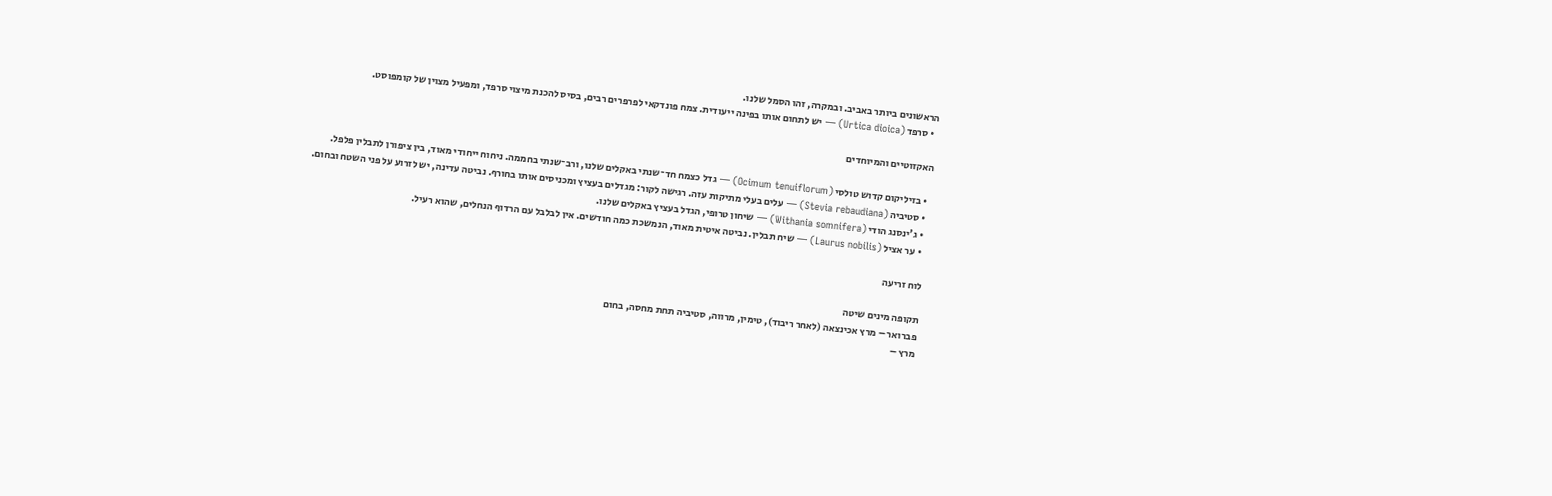הראשונים ביותר באביב. ובמקרה, זהו הסמל שלנו.
  • סרפד (Urtica dioica) — יש לתחום אותו בפינה ייעודית. צמח פונדקאי לפרפרים רבים, בסיס להכנת מיצוי סרפד, ומפעיל מצוין של קומפוסט.

האקזוטיים והמיוחדים

  • בזיליקום קדוש טולסי (Ocimum tenuiflorum) — גדל כצמח חד־שנתי באקלים שלנו, ורב־שנתי בחממה. ניחוח ייחודי מאוד, בין ציפורן לתבלין פלפל.
  • סטיביה (Stevia rebaudiana) — עלים בעלי מתיקות עזה. רגישה לקור: מגדלים בעציץ ומכניסים אותו בחורף. נביטה עדינה, יש לזרוע על פני השטח ובחום.
  • ג'ינסנג הודי (Withania somnifera) — שיחון טרופי, הגדל בעציץ באקלים שלנו.
  • ער אציל (Laurus nobilis) — שיח תבלין. נביטה איטית מאוד, הנמשכת כמה חודשים. אין לבלבל עם הרדוף הנחלים, שהוא רעיל.

לוח זריעה

תקופה מינים שיטה
פברואר – מרץ אכינצאה (לאחר ריבוד), טימין, מרווה, סטיביה תחת מחסה, בחום
מרץ –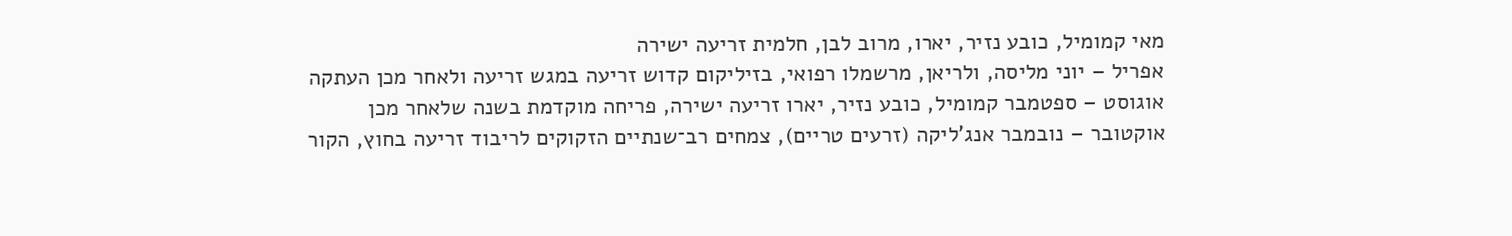מאי קמומיל, כובע נזיר, יארו, מרוב לבן, חלמית זריעה ישירה
אפריל – יוני מליסה, ולריאן, מרשמלו רפואי, בזיליקום קדוש זריעה במגש זריעה ולאחר מכן העתקה
אוגוסט – ספטמבר קמומיל, כובע נזיר, יארו זריעה ישירה, פריחה מוקדמת בשנה שלאחר מכן
אוקטובר – נובמבר אנג'ליקה (זרעים טריים), צמחים רב־שנתיים הזקוקים לריבוד זריעה בחוץ, הקור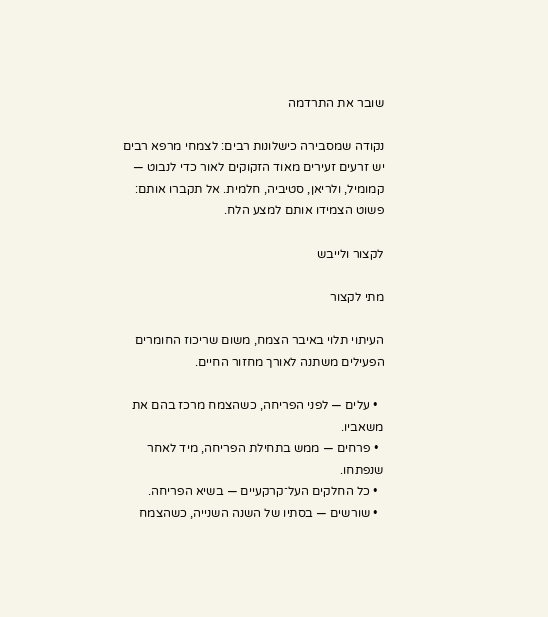שובר את התרדמה

נקודה שמסבירה כישלונות רבים: לצמחי מרפא רבים יש זרעים זעירים מאוד הזקוקים לאור כדי לנבוט — קמומיל, ולריאן, סטיביה, חלמית. אל תקברו אותם: פשוט הצמידו אותם למצע הלח.

לקצור ולייבש

מתי לקצור

העיתוי תלוי באיבר הצמח, משום שריכוז החומרים הפעילים משתנה לאורך מחזור החיים.

  • עלים — לפני הפריחה, כשהצמח מרכז בהם את משאביו.
  • פרחים — ממש בתחילת הפריחה, מיד לאחר שנפתחו.
  • כל החלקים העל־קרקעיים — בשיא הפריחה.
  • שורשים — בסתיו של השנה השנייה, כשהצמח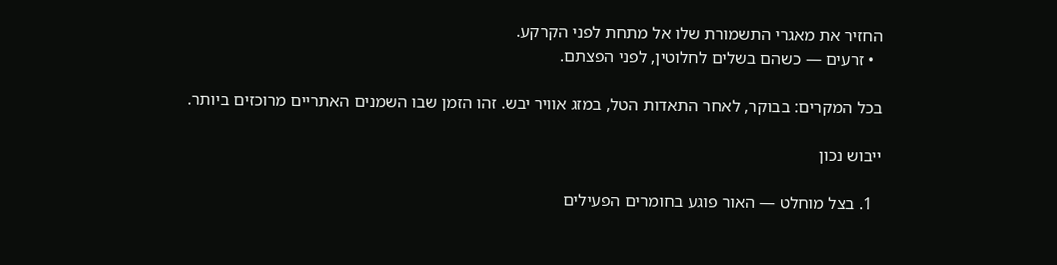החזיר את מאגרי התשמורת שלו אל מתחת לפני הקרקע.
  • זרעים — כשהם בשלים לחלוטין, לפני הפצתם.

בכל המקרים: בבוקר, לאחר התאדות הטל, במזג אוויר יבש. זהו הזמן שבו השמנים האתריים מרוכזים ביותר.

ייבוש נכון

  1. בצל מוחלט — האור פוגע בחומרים הפעילים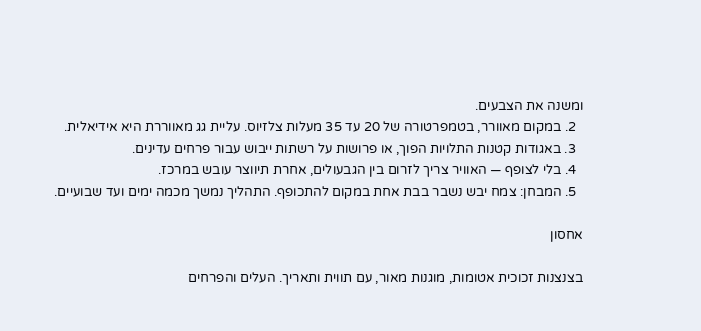ומשנה את הצבעים.
  2. במקום מאוורר, בטמפרטורה של 20 עד 35 מעלות צלזיוס. עליית גג מאווררת היא אידיאלית.
  3. באגודות קטנות התלויות הפוך, או פרושות על רשתות ייבוש עבור פרחים עדינים.
  4. בלי לצופף — האוויר צריך לזרום בין הגבעולים, אחרת תיווצר עובש במרכז.
  5. המבחן: צמח יבש נשבר בבת אחת במקום להתכופף. התהליך נמשך מכמה ימים ועד שבועיים.

אחסון

בצנצנות זכוכית אטומות, מוגנות מאור, עם תווית ותאריך. העלים והפרחים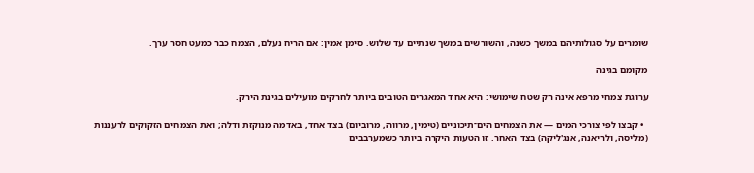שומרים על סגולותיהם במשך כשנה, והשורשים במשך שנתיים עד שלוש. סימן אמין: אם הריח נעלם, הצמח כבר כמעט חסר ערך.

מקומם בגינה

ערוגת צמחי מרפא אינה רק שטח שימושי: היא אחד המאגרים הטובים ביותר לחרקים מועילים בגינת הירק.

  • קבצו לפי צורכי המים — את הצמחים הים־תיכוניים (טימין, מרווה, מרוביום) בצד אחד, באדמה מנוקזת ודלה; ואת הצמחים הזקוקים לרעננות (מליסה, ולריאנה, אנג'ליקה) בצד האחר. זו הטעות היקרה ביותר כשמערבבים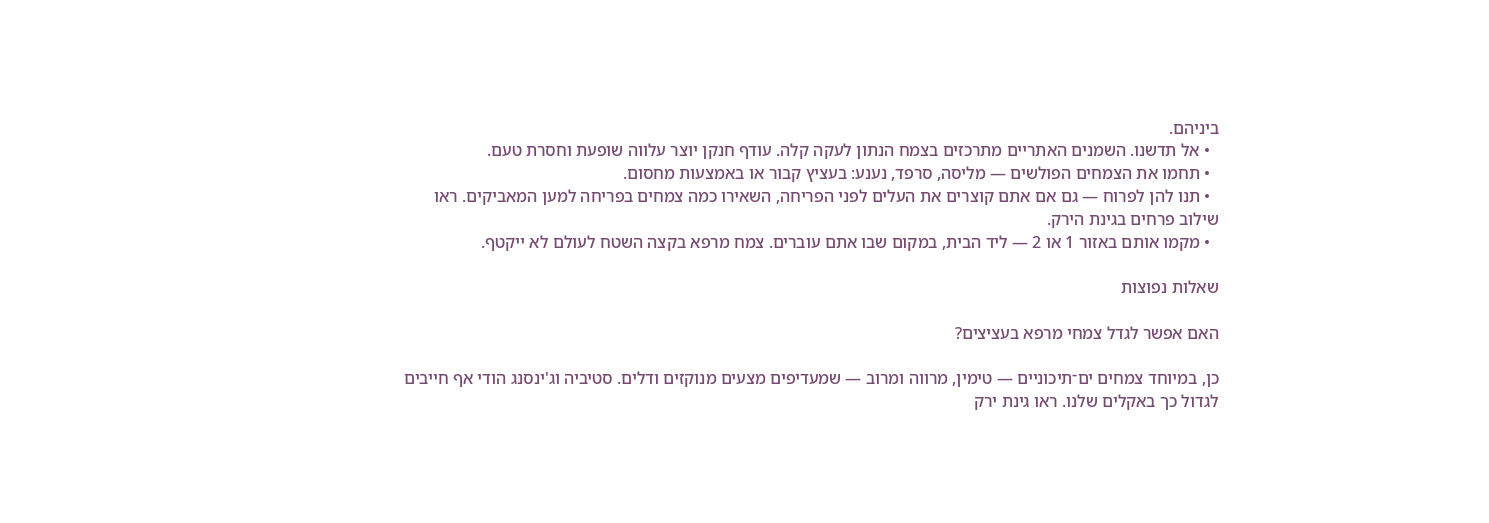ביניהם.
  • אל תדשנו. השמנים האתריים מתרכזים בצמח הנתון לעקה קלה. עודף חנקן יוצר עלווה שופעת וחסרת טעם.
  • תחמו את הצמחים הפולשים — מליסה, סרפד, נענע: בעציץ קבור או באמצעות מחסום.
  • תנו להן לפרוח — גם אם אתם קוצרים את העלים לפני הפריחה, השאירו כמה צמחים בפריחה למען המאביקים. ראו שילוב פרחים בגינת הירק.
  • מקמו אותם באזור 1 או 2 — ליד הבית, במקום שבו אתם עוברים. צמח מרפא בקצה השטח לעולם לא ייקטף.

שאלות נפוצות

האם אפשר לגדל צמחי מרפא בעציצים?

כן, במיוחד צמחים ים־תיכוניים — טימין, מרווה ומרוב — שמעדיפים מצעים מנוקזים ודלים. סטיביה וג'ינסנג הודי אף חייבים לגדול כך באקלים שלנו. ראו גינת ירק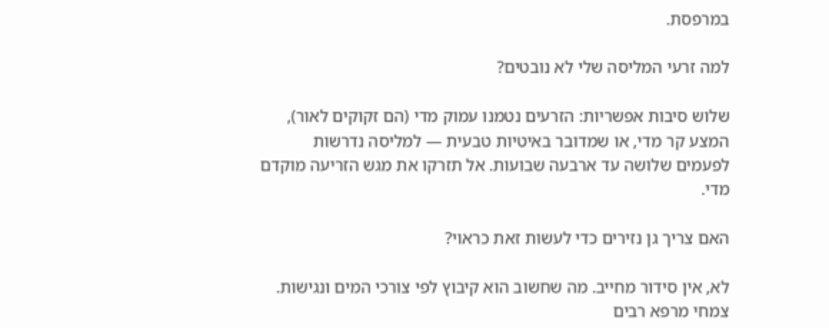במרפסת.

למה זרעי המליסה שלי לא נובטים?

שלוש סיבות אפשריות: הזרעים נטמנו עמוק מדי (הם זקוקים לאור), המצע קר מדי, או שמדובר באיטיות טבעית — למליסה נדרשות לפעמים שלושה עד ארבעה שבועות. אל תזרקו את מגש הזריעה מוקדם מדי.

האם צריך גן נזירים כדי לעשות זאת כראוי?

לא, אין סידור מחייב. מה שחשוב הוא קיבוץ לפי צורכי המים ונגישות. צמחי מרפא רבים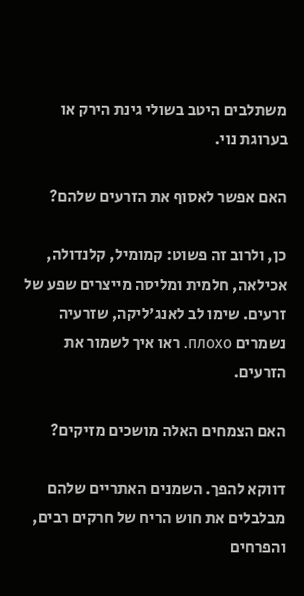משתלבים היטב בשולי גינת הירק או בערוגת נוי.

האם אפשר לאסוף את הזרעים שלהם?

כן, ולרוב זה פשוט: קמומיל, קלנדולה, אכילאה, חלמית ומליסה מייצרים שפע של זרעים. שימו לב לאנג'ליקה, שזרעיה נשמרים плохо. ראו איך לשמור את הזרעים.

האם הצמחים האלה מושכים מזיקים?

דווקא להפך. השמנים האתריים שלהם מבלבלים את חוש הריח של חרקים רבים, והפרחים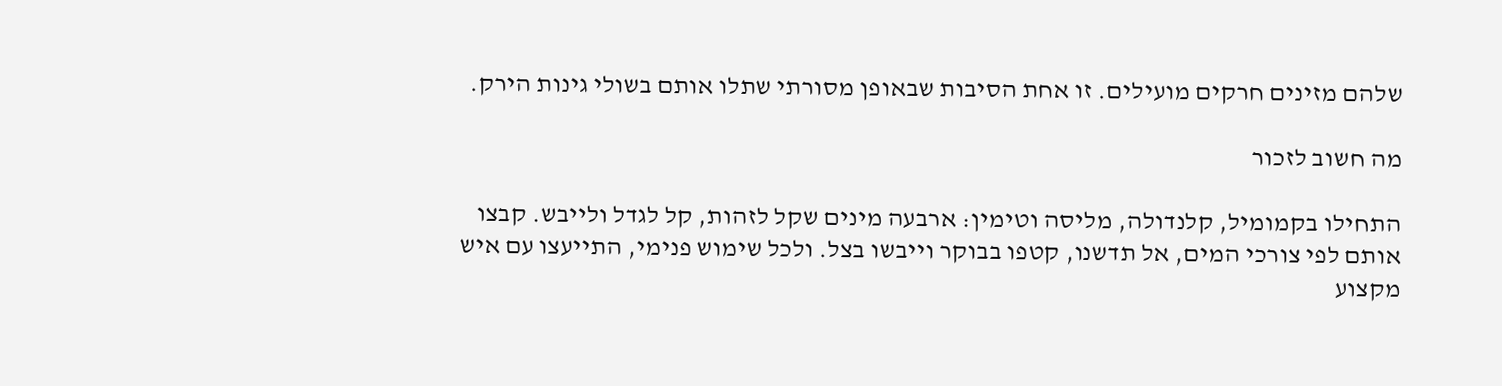שלהם מזינים חרקים מועילים. זו אחת הסיבות שבאופן מסורתי שתלו אותם בשולי גינות הירק.

מה חשוב לזכור

התחילו בקמומיל, קלנדולה, מליסה וטימין: ארבעה מינים שקל לזהות, קל לגדל ולייבש. קבצו אותם לפי צורכי המים, אל תדשנו, קטפו בבוקר וייבשו בצל. ולכל שימוש פנימי, התייעצו עם איש מקצוע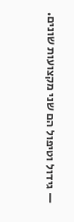— גידול וטיפול הם שני מקצועות שונים.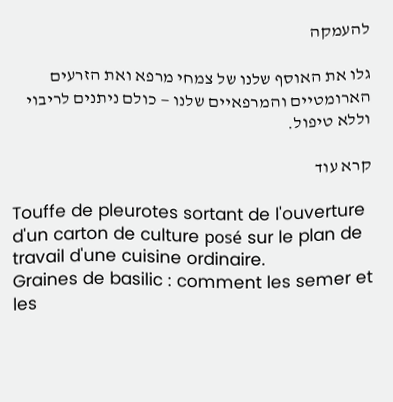להעמקה

גלו את האוסף שלנו של צמחי מרפא ואת הזרעים הארומטיים והמרפאיים שלנו — כולם ניתנים לריבוי וללא טיפול.

קרא עוד

Touffe de pleurotes sortant de l'ouverture d'un carton de culture posé sur le plan de travail d'une cuisine ordinaire.
Graines de basilic : comment les semer et les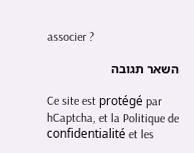associer ?

השאר תגובה

Ce site est protégé par hCaptcha, et la Politique de confidentialité et les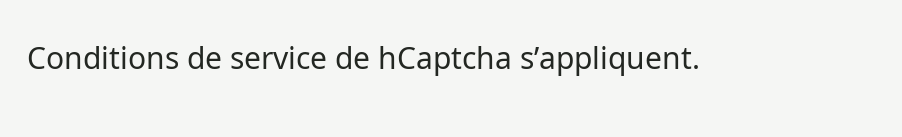Conditions de service de hCaptcha s’appliquent.